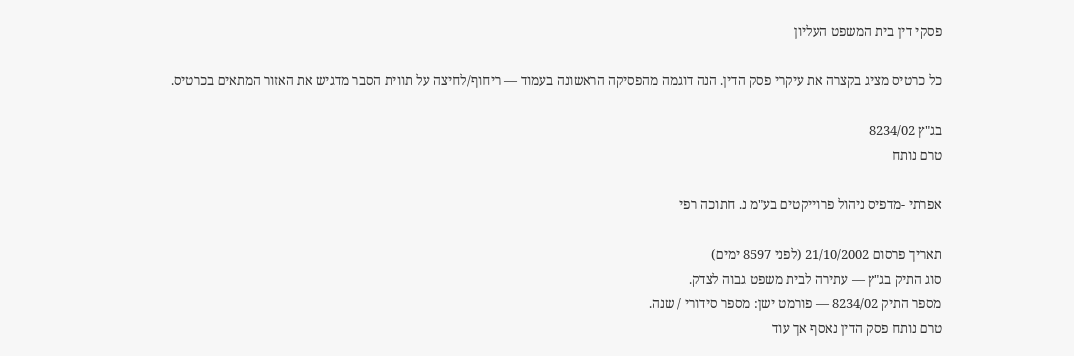פסקי דין בית המשפט העליון

כל כרטיס מציג בקצרה את עיקרי פסק הדין. הנה דוגמה מהפסיקה הראשונה בעמוד — ריחוף/לחיצה על תווית הסבר מדגיש את האזור המתאים בכרטיס.

בג"ץ 8234/02
טרם נותח

אפרתי -מדפיס ניהול פרוייקטים בע"מ נ. חתוכה רפי

תאריך פרסום 21/10/2002 (לפני 8597 ימים)
סוג התיק בג"ץ — עתירה לבית משפט גבוה לצדק.
מספר התיק 8234/02 — פורמט ישן: מספר סידורי / שנה.
טרם נותח פסק הדין נאסף אך עוד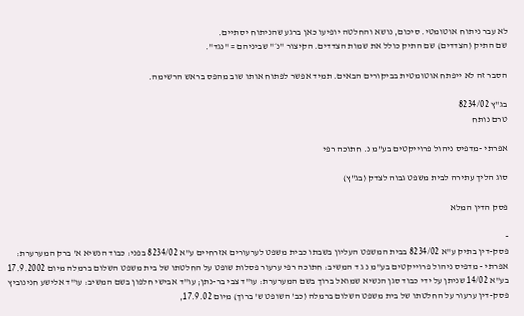לא עבר ניתוח אוטומטי. סיכום, נושא והחלטה יופיעו כאן ברגע שהניתוח יסתיים.
שם התיק (הצדדים) שם התיק כולל את שמות הצדדים. הקיצור "נ׳" שביניהם = "נגד".

הסבר זה לא ייפתח אוטומטית בביקורים הבאים. תמיד אפשר לפתוח אותו שוב מהפס בראש הרשימה.

בג"ץ 8234/02
טרם נותח

אפרתי -מדפיס ניהול פרוייקטים בע"מ נ. חתוכה רפי

סוג הליך עתירה לבית משפט גבוה לצדק (בג"ץ)

פסק הדין המלא

-
פסק-דין בתיק ע"א 8234/02 בבית המשפט העליון בשבתו כבית משפט לערעורים אזרחיים ע"א 8234/02 בפני: כבוד הנשיא א' ברק המערערת: אפרתי - מדפיס ניהול פרוייקטים בע"מ נ ג ד המשיב: חתוכה רפי ערעור פסלות שופט על החלטתו של בית משפט השלום ברמלה מיום 17.9.2002 בע"א 14/02 שניתן על ידי כבוד סגן הנשיא שמואל ברוך בשם המערערת: עו"ד צבי בר-נתן; עו"ד אבישי חלפון בשם המשיב: עו"ד אלישע חנינוביץ פסק-דין ערעור על החלטתו של בית משפט השלום ברמלה (כב' השופט ש' ברוך) מיום 17.9.02,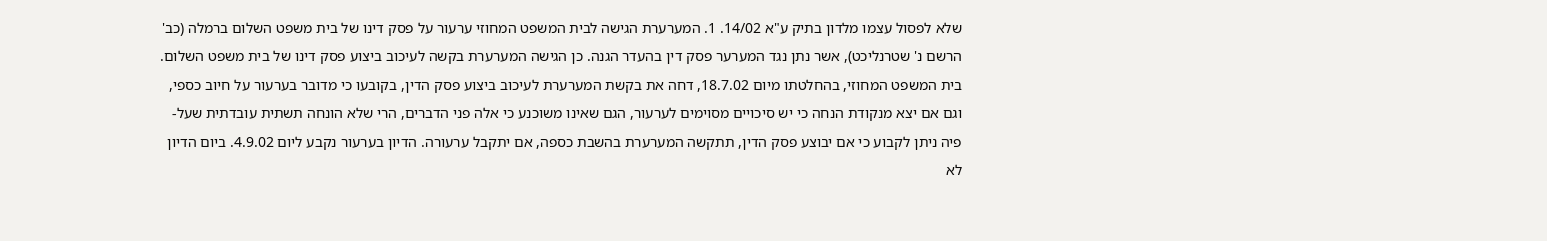שלא לפסול עצמו מלדון בתיק ע"א 14/02. 1. המערערת הגישה לבית המשפט המחוזי ערעור על פסק דינו של בית משפט השלום ברמלה (כב' הרשם נ' שטרנליכט), אשר נתן נגד המערער פסק דין בהעדר הגנה. כן הגישה המערערת בקשה לעיכוב ביצוע פסק דינו של בית משפט השלום. בית המשפט המחוזי, בהחלטתו מיום 18.7.02, דחה את בקשת המערערת לעיכוב ביצוע פסק הדין, בקובעו כי מדובר בערעור על חיוב כספי, וגם אם יצא מנקודת הנחה כי יש סיכויים מסוימים לערעור, הגם שאינו משוכנע כי אלה פני הדברים, הרי שלא הונחה תשתית עובדתית שעל-פיה ניתן לקבוע כי אם יבוצע פסק הדין, תתקשה המערערת בהשבת כספה, אם יתקבל ערעורה. הדיון בערעור נקבע ליום 4.9.02. ביום הדיון לא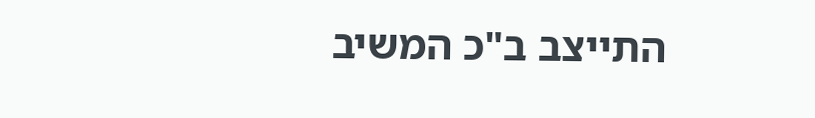התייצב ב"כ המשיב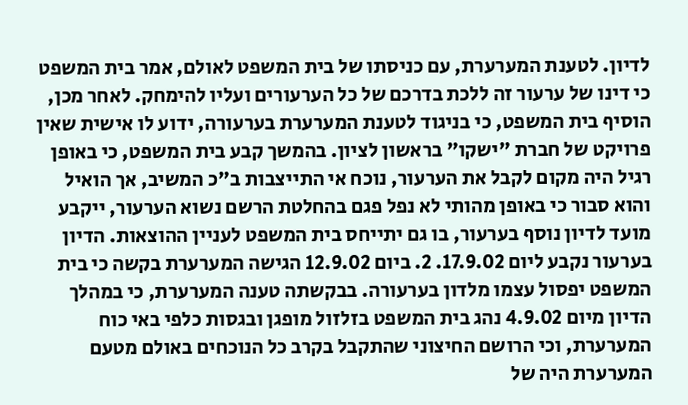לדיון. לטענת המערערת, עם כניסתו של בית המשפט לאולם, אמר בית המשפט כי דינו של ערעור זה ללכת בדרכם של כל הערעורים ועליו להימחק. לאחר מכן, הוסיף בית המשפט, כי בניגוד לטענת המערערת בערעורה, ידוע לו אישית שאין פרויקט של חברת "ישקו" בראשון לציון. בהמשך קבע בית המשפט, כי באופן רגיל היה מקום לקבל את הערעור, נוכח אי התייצבות ב"כ המשיב, אך הואיל והוא סבור כי באופן מהותי לא נפל פגם בהחלטת הרשם נשוא הערעור, ייקבע מועד לדיון נוסף בערעור, בו גם יתייחס בית המשפט לעניין ההוצאות. הדיון בערעור נקבע ליום 17.9.02. 2. ביום 12.9.02 הגישה המערערת בקשה כי בית המשפט יפסול עצמו מלדון בערעורה. בבקשתה טענה המערערת, כי במהלך הדיון מיום 4.9.02 נהג בית המשפט בזלזול מופגן ובגסות כלפי באי כוח המערערת, וכי הרושם החיצוני שהתקבל בקרב כל הנוכחים באולם מטעם המערערת היה של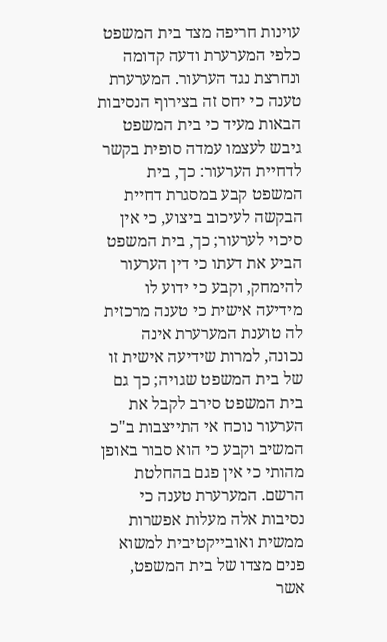עוינות חריפה מצד בית המשפט כלפי המערערת ודעה קדומה ונחרצת נגד הערעור. המערערת טענה כי יחס זה בצירוף הנסיבות הבאות מעיד כי בית המשפט גיבש לעצמו עמדה סופית בקשר לדחיית הערעור: כך, בית המשפט קבע במסגרת דחיית הבקשה לעיכוב ביצוע, כי אין סיכוי לערעור; כך, בית המשפט הביע את דעתו כי דין הערעור להימחק, וקבע כי ידוע לו מידיעה אישית כי טענה מרכזית לה טוענת המערערת אינה נכונה, למרות שידיעה אישית זו של בית המשפט שגויה; כך גם בית המשפט סירב לקבל את הערעור נוכח אי התייצבות ב"כ המשיב וקבע כי הוא סבור באופן מהותי כי אין פגם בהחלטת הרשם. המערערת טענה כי נסיבות אלה מעלות אפשרות ממשית ואובייקטיבית למשוא פנים מצדו של בית המשפט, אשר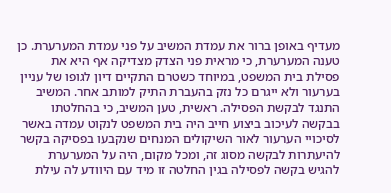מעדיף באופן ברור את עמדת המשיב על פני עמדת המערערת. כן טענה המערערת, כי מראית פני הצדק מצדיקה אף היא את פסילת בית המשפט, במיוחד כשטרם התקיים דיון לגופו של עניין בערעור ולא ייגרם כל נזק בהעברת התיק למותב אחר. המשיב התנגד לבקשת הפסילה. ראשית, טען המשיב, כי בהחלטתו בבקשה לעיכוב ביצוע חייב היה בית המשפט לנקוט עמדה באשר לסיכויי הערעור לאור השיקולים המנחים שנקבעו בפסיקה בקשר להיעתרות לבקשה מסוג זה, ומכל מקום, היה על המערערת להגיש בקשה לפסילה בגין החלטה זו מיד עם היוודע לה עילת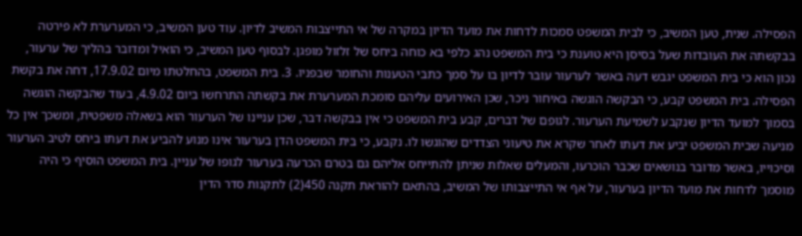הפסילה. שנית, טען המשיב, כי לבית המשפט סמכות לדחות את מועד הדיון במקרה של אי התייצבות המשיב לדיון. עוד טען המשיב, כי המערערת לא פירטה בבקשתה את העובדות שעל בסיסן היא טוענת כי בית המשפט נהג כלפי בא כוחה ביחס של זלזול מופגן. לבסוף טען המשיב, כי הואיל ומדובר בהליך של ערעור, נכון הוא כי בית המשפט יגבש דעה באשר לערעור עובר לדיון בו על סמך כתבי הטענות והחומר שבפניו. 3. בית המשפט, בהחלטתו מיום 17.9.02, דחה את בקשת הפסילה. בית המשפט קבע, כי הבקשה הוגשה באיחור ניכר, שכן האירועים עליהם סומכת המערערת את בקשתה התרחשו ביום 4.9.02, בעוד שהבקשה הוגשה בסמוך למועד הדיון שנקבע לשמיעת הערעור. לגופם של דברים, קבע בית המשפט כי אין בבקשה דבר, שכן עניינו של הערעור הוא בשאלה משפטית, ומשכך אין כל מניעה שבית המשפט יביע את דעתו לאחר שקרא את טיעוני הצדדים שהוגשו לו. נקבע, כי בית המשפט הדן בערעור אינו מנוע להביע את דעתו ביחס לטיב הערעור וסיכוייו, באשר מדובר בנושאים שכבר הוכרעו, והמעלים שאלות שניתן להתייחס אליהם גם בטרם הכרעה בערעור לגופו של עניין. בית המשפט הוסיף כי היה מוסמך לדחות את מועד הדיון בערעור, על אף אי התייצבותו של המשיב, בהתאם להוראת תקנה 450(2) לתקנות סדר הדין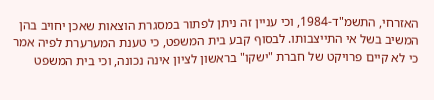האזרחי, התשמ"ד-1984, וכי עניין זה ניתן לפתור במסגרת הוצאות שאכן יחויב בהן המשיב בשל אי התייצבותו. לבסוף קבע בית המשפט, כי טענת המערערת לפיה אמר כי לא קיים פרויקט של חברת "ישקו" בראשון לציון אינה נכונה, וכי בית המשפט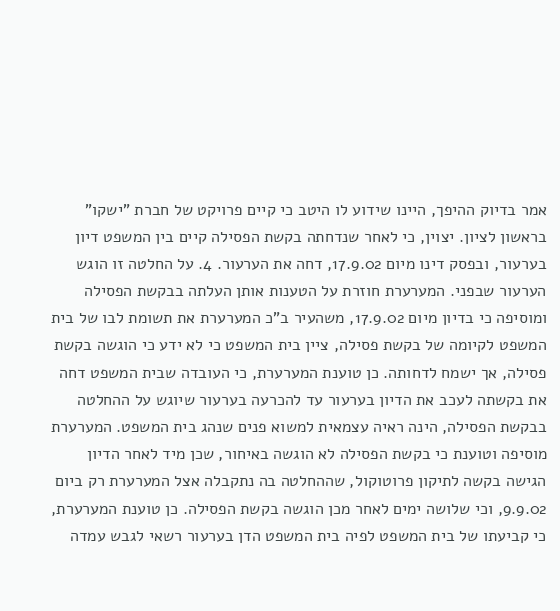אמר בדיוק ההיפך, היינו שידוע לו היטב כי קיים פרויקט של חברת "ישקו" בראשון לציון. יצוין, כי לאחר שנדחתה בקשת הפסילה קיים בין המשפט דיון בערעור, ובפסק דינו מיום 17.9.02, דחה את הערעור. 4. על החלטה זו הוגש הערעור שבפני. המערערת חוזרת על הטענות אותן העלתה בבקשת הפסילה ומוסיפה כי בדיון מיום 17.9.02, משהעיר ב"כ המערערת את תשומת לבו של בית המשפט לקיומה של בקשת פסילה, ציין בית המשפט כי לא ידע כי הוגשה בקשת פסילה, אך ישמח לדחותה. כן טוענת המערערת, כי העובדה שבית המשפט דחה את בקשתה לעכב את הדיון בערעור עד להכרעה בערעור שיוגש על ההחלטה בבקשת הפסילה, הינה ראיה עצמאית למשוא פנים שנהג בית המשפט. המערערת מוסיפה וטוענת כי בקשת הפסילה לא הוגשה באיחור, שכן מיד לאחר הדיון הגישה בקשה לתיקון פרוטוקול, שההחלטה בה נתקבלה אצל המערערת רק ביום 9.9.02, וכי שלושה ימים לאחר מכן הוגשה בקשת הפסילה. כן טוענת המערערת, כי קביעתו של בית המשפט לפיה בית המשפט הדן בערעור רשאי לגבש עמדה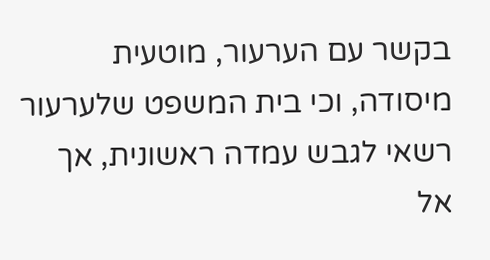בקשר עם הערעור, מוטעית מיסודה, וכי בית המשפט שלערעור רשאי לגבש עמדה ראשונית, אך אל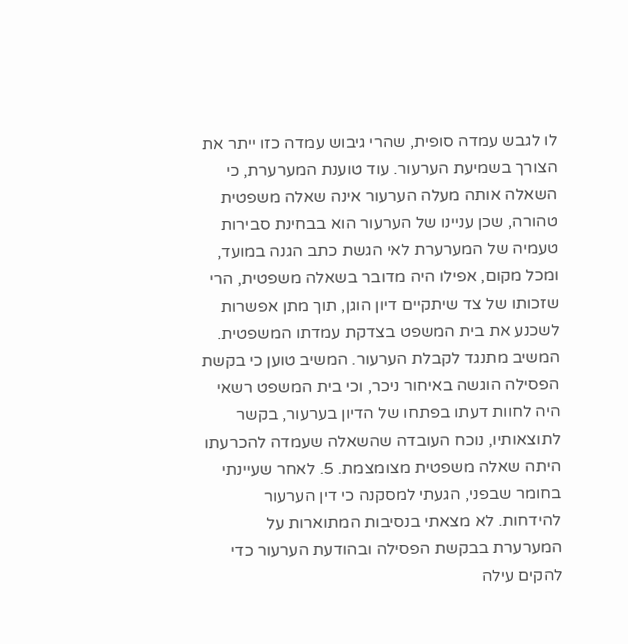לו לגבש עמדה סופית, שהרי גיבוש עמדה כזו ייתר את הצורך בשמיעת הערעור. עוד טוענת המערערת, כי השאלה אותה מעלה הערעור אינה שאלה משפטית טהורה, שכן עניינו של הערעור הוא בבחינת סבירות טעמיה של המערערת לאי הגשת כתב הגנה במועד, ומכל מקום, אפילו היה מדובר בשאלה משפטית, הרי שזכותו של צד שיתקיים דיון הוגן, תוך מתן אפשרות לשכנע את בית המשפט בצדקת עמדתו המשפטית. המשיב מתנגד לקבלת הערעור. המשיב טוען כי בקשת הפסילה הוגשה באיחור ניכר, וכי בית המשפט רשאי היה לחוות דעתו בפתחו של הדיון בערעור, בקשר לתוצאותיו, נוכח העובדה שהשאלה שעמדה להכרעתו היתה שאלה משפטית מצומצמת. 5. לאחר שעיינתי בחומר שבפני, הגעתי למסקנה כי דין הערעור להידחות. לא מצאתי בנסיבות המתוארות על המערערת בבקשת הפסילה ובהודעת הערעור כדי להקים עילה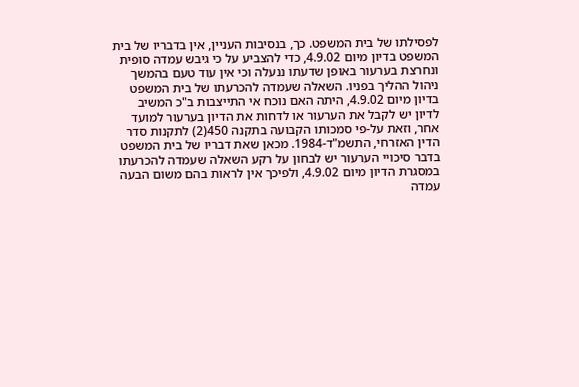לפסילתו של בית המשפט. כך, בנסיבות העניין, אין בדבריו של בית המשפט בדיון מיום 4.9.02, כדי להצביע על כי גיבש עמדה סופית ונחרצת בערעור באופן שדעתו ננעלה וכי אין עוד טעם בהמשך ניהול ההליך בפניו. השאלה שעמדה להכרעתו של בית המשפט בדיון מיום 4.9.02, היתה האם נוכח אי התייצבות ב"כ המשיב לדיון יש לקבל את הערעור או לדחות את הדיון בערעור למועד אחר, וזאת על-פי סמכותו הקבועה בתקנה 450(2) לתקנות סדר הדין האזרחי, התשמ"ד-1984. מכאן שאת דבריו של בית המשפט בדבר סיכויי הערעור יש לבחון על רקע השאלה שעמדה להכרעתו במסגרת הדיון מיום 4.9.02, ולפיכך אין לראות בהם משום הבעה עמדה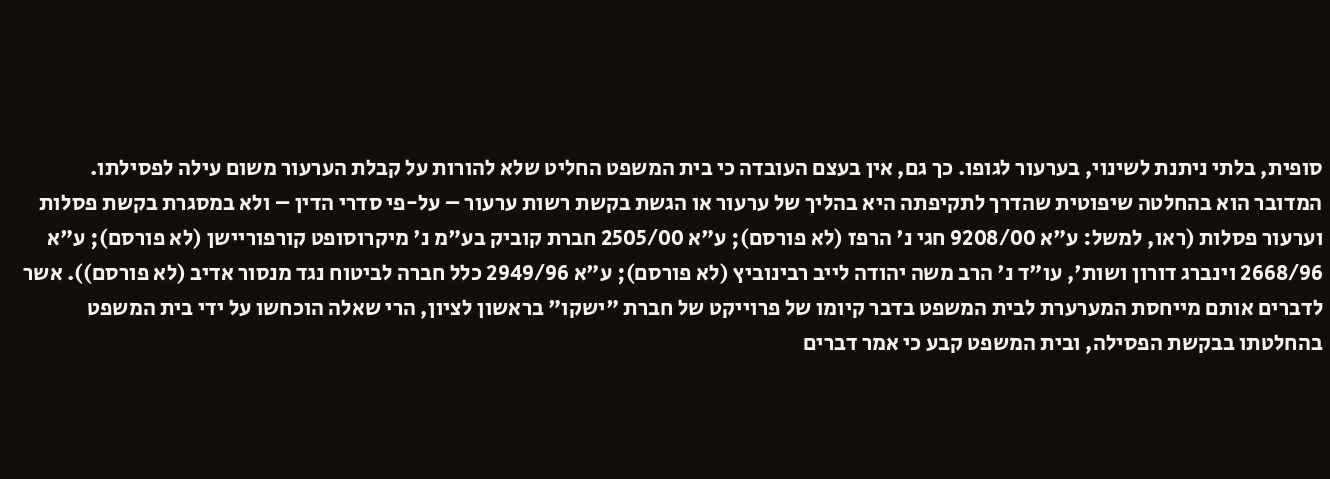סופית, בלתי ניתנת לשינוי, בערעור לגופו. כך גם, אין בעצם העובדה כי בית המשפט החליט שלא להורות על קבלת הערעור משום עילה לפסילתו. המדובר הוא בהחלטה שיפוטית שהדרך לתקיפתה היא בהליך של ערעור או הגשת בקשת רשות ערעור – על-פי סדרי הדין – ולא במסגרת בקשת פסלות וערעור פסלות (ראו, למשל: ע"א 9208/00 חגי נ' הרפז (לא פורסם); ע"א 2505/00 חברת קוביק בע"מ נ' מיקרוסופט קורפוריישן (לא פורסם); ע"א 2668/96 וינברג דורון ושות', עו"ד נ' הרב משה יהודה לייב רבינוביץ (לא פורסם); ע"א 2949/96 כלל חברה לביטוח נגד מנסור אדיב (לא פורסם)). אשר לדברים אותם מייחסת המערערת לבית המשפט בדבר קיומו של פרוייקט של חברת "ישקו" בראשון לציון, הרי שאלה הוכחשו על ידי בית המשפט בהחלטתו בבקשת הפסילה, ובית המשפט קבע כי אמר דברים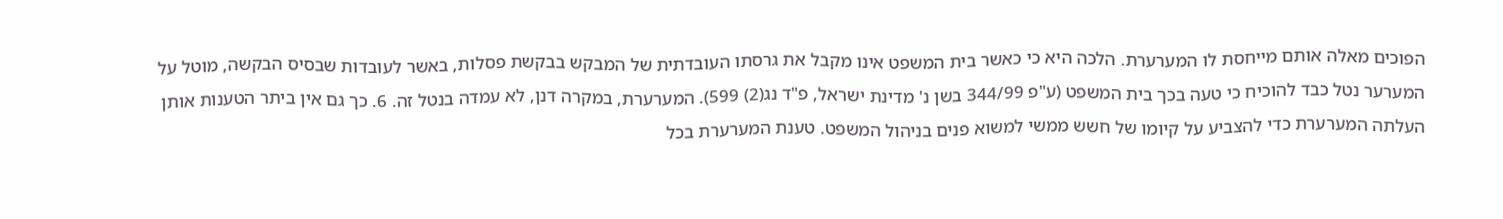הפוכים מאלה אותם מייחסת לו המערערת. הלכה היא כי כאשר בית המשפט אינו מקבל את גרסתו העובדתית של המבקש בבקשת פסלות, באשר לעובדות שבסיס הבקשה, מוטל על המערער נטל כבד להוכיח כי טעה בכך בית המשפט (ע"פ 344/99 בשן נ' מדינת ישראל, פ"ד נג(2) 599). המערערת, במקרה דנן, לא עמדה בנטל זה. 6. כך גם אין ביתר הטענות אותן העלתה המערערת כדי להצביע על קיומו של חשש ממשי למשוא פנים בניהול המשפט. טענת המערערת בכל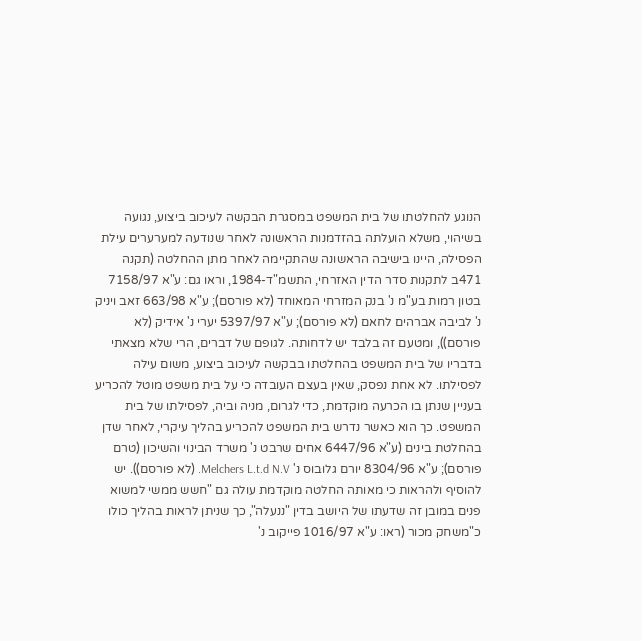הנוגע להחלטתו של בית המשפט במסגרת הבקשה לעיכוב ביצוע, נגועה בשיהוי, משלא הועלתה בהזדמנות הראשונה לאחר שנודעה למערערים עילת הפסילה, היינו בישיבה הראשונה שהתקיימה לאחר מתן ההחלטה (תקנה 471ב לתקנות סדר הדין האזרחי, התשמ"ד-1984, וראו גם: ע"א 7158/97 בטון רמות בע"מ נ' בנק המזרחי המאוחד (לא פורסם); ע"א 663/98 זאב ויניק נ' לביבה אברהים לחאם (לא פורסם); ע"א 5397/97 יערי נ' אידיק (לא פורסם)), ומטעם זה בלבד יש לדחותה. לגופם של דברים, הרי שלא מצאתי בדבריו של בית המשפט בהחלטתו בבקשה לעיכוב ביצוע, משום עילה לפסילתו. לא אחת נפסק, שאין בעצם העובדה כי על בית משפט מוטל להכריע בעניין שנתן בו הכרעה מוקדמת, כדי לגרום, מניה וביה, לפסילתו של בית המשפט. כך הוא כאשר נדרש בית המשפט להכריע בהליך עיקרי, לאחר שדן בהחלטת בינים (ע"א 6447/96 אחים שרבט נ' משרד הבינוי והשיכון (טרם פורסם); ע"א 8304/96 יורם גלובוס נ' Melchers L.t.d N.V. (לא פורסם)). יש להוסיף ולהראות כי מאותה החלטה מוקדמת עולה גם "חשש ממשי למשוא פנים במובן זה שדעתו של היושב בדין "ננעלה", כך שניתן לראות בהליך כולו כ"משחק מכור (ראו: ע"א 1016/97 פייקוב נ'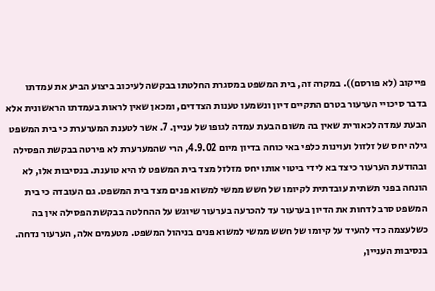פייקוב (לא פורסם)). במקרה זה, בית המשפט במסגרת החלטתו בבקשה לעיכוב ביצוע הביע את עמדתו בדבר סיכויי הערעור בטרם התקיים דיון ונשמעו טענות הצדדים, ומכאן שאין לראות בעמדתו הראשונית אלא הבעת עמדה לכאורית שאין בה משום הבעת עמדה לגופו של עניין. 7. אשר לטענת המערערת כי בית המשפט גילה יחס של זלזול ועוינות כלפי באי כוחה בדיון מיום 4.9.02, הרי שהמערערת לא פירטה בבקשת הפסילה ובהודעת הערעור כיצד בא לידי ביטוי אותו יחס מזלזל מצד בית המשפט לו היא טוענת. בנסיבות אלו, לא הונחה בפני תשתית עובדתית לקיומו של חשש ממשי למשוא פנים מצד בית המשפט. גם העובדה כי בית המשפט סרב לדחות את הדיון בערעור עד להכרעה בערעור שיוגש על ההחלטה בבקשת הפסילה אין בה כשלעצמה כדי להעיד על קיומו של חשש ממשי למשוא פנים בניהול המשפט. מטעמים אלה, הערעור נדחה. בנסיבות העניין,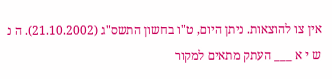אין צו להוצאות. ניתן היום, ט"ו בחשון התשס"ג (21.10.2002). ה נ ש י א ___ העתק מתאים למקור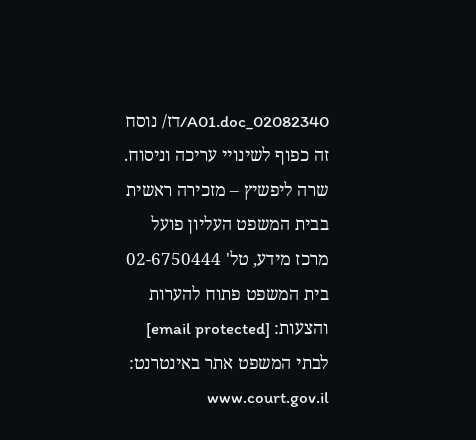02082340_A01.doc/דז/ נוסח זה כפוף לשינויי עריכה וניסוח. שרה ליפשיץ – מזכירה ראשית בבית המשפט העליון פועל מרכז מידע, טל' 02-6750444 בית המשפט פתוח להערות והצעות: [email protected] לבתי המשפט אתר באינטרנט: www.court.gov.il